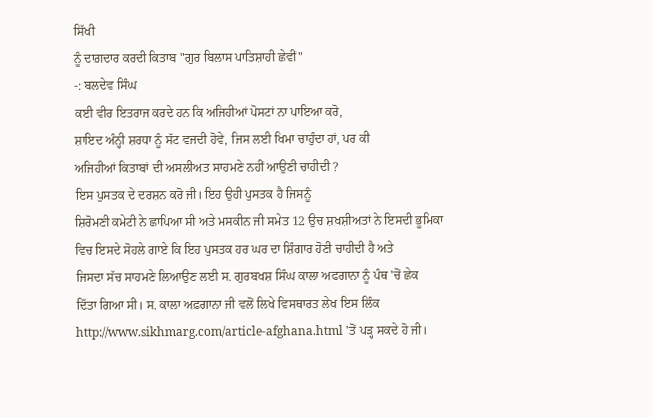ਸਿੱਖੀ
ਨੂੰ ਦਾਗ਼ਦਾਰ ਕਰਦੀ ਕਿਤਾਬ "ਗੁਰ ਬਿਲਾਸ ਪਾਤਿਸ਼ਾਹੀ ਛੇਵੀਂ"
-: ਬਲਦੇਵ ਸਿੰਘ
ਕਈ ਵੀਰ ਇਤਰਾਜ ਕਰਦੇ ਹਨ ਕਿ ਅਜਿਹੀਆਂ ਪੋਸਟਾਂ ਨਾ ਪਾਇਆ ਕਰੋ,
ਸ਼ਾਇਦ ਅੰਨ੍ਹੀ ਸ਼ਰਧਾ ਨੂੰ ਸੱਟ ਵਜਦੀ ਹੋਵੇ, ਜਿਸ ਲਈ ਖਿਮਾ ਚਾਹੁੰਦਾ ਹਾਂ, ਪਰ ਕੀ
ਅਜਿਹੀਆਂ ਕਿਤਾਬਾਂ ਦੀ ਅਸਲੀਅਤ ਸਾਹਮਣੇ ਨਹੀਂ ਆਉਣੀ ਚਾਹੀਦੀ ?
ਇਸ ਪੁਸਤਕ ਦੇ ਦਰਸ਼ਨ ਕਰੋ ਜੀ। ਇਹ ਉਹੀ ਪੁਸਤਕ ਹੈ ਜਿਸਨੂੰ
ਸ਼ਿਰੋਮਣੀ ਕਮੇਟੀ ਨੇ ਛਾਪਿਆ ਸੀ ਅਤੇ ਮਸਕੀਨ ਜੀ ਸਮੇਤ 12 ਉਚ ਸ਼ਖਸ਼ੀਅਤਾਂ ਨੇ ਇਸਦੀ ਭੂਮਿਕਾ
ਵਿਚ ਇਸਦੇ ਸੋਹਲੇ ਗਾਏ ਕਿ ਇਹ ਪੁਸਤਕ ਹਰ ਘਰ ਦਾ ਸ਼ਿੰਗਾਰ ਹੋਣੀ ਚਾਹੀਦੀ ਹੈ ਅਤੇ
ਜਿਸਦਾ ਸੱਚ ਸਾਹਮਣੇ ਲਿਆਉਣ ਲਈ ਸ. ਗੁਰਬਖਸ਼ ਸਿੰਘ ਕਾਲਾ ਅਫਗਾਨਾ ਨੂੰ ਪੰਥ 'ਚੋਂ ਛੇਕ
ਦਿੱਤਾ ਗਿਆ ਸੀ। ਸ. ਕਾਲਾ ਅਫ਼ਗਾਨਾ ਜੀ ਵਲੋਂ ਲਿਖੇ ਵਿਸਥਾਰਤ ਲੇਖ ਇਸ ਲਿੰਕ
http://www.sikhmarg.com/article-afghana.html 'ਤੋਂ ਪੜ੍ਹ ਸਕਦੇ ਹੋ ਜੀ।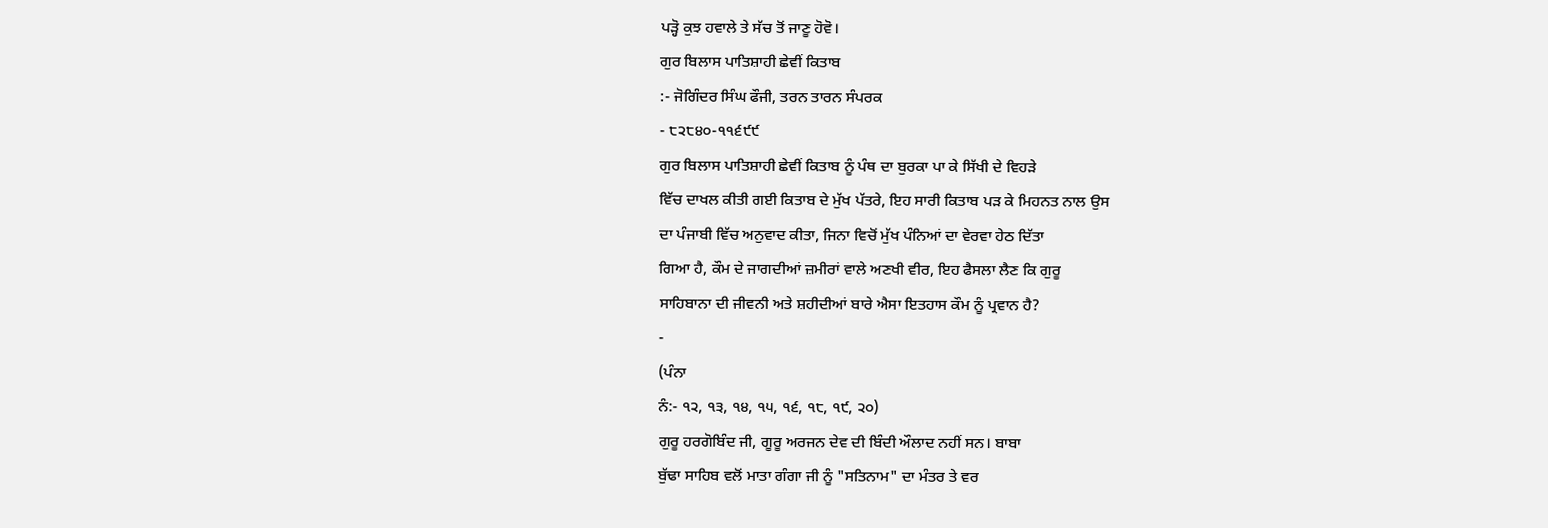ਪੜ੍ਹੋ ਕੁਝ ਹਵਾਲੇ ਤੇ ਸੱਚ ਤੋਂ ਜਾਣੂ ਹੋਵੋ।
ਗੁਰ ਬਿਲਾਸ ਪਾਤਿਸ਼ਾਹੀ ਛੇਵੀਂ ਕਿਤਾਬ
:- ਜੋਗਿੰਦਰ ਸਿੰਘ ਫੌਜੀ, ਤਰਨ ਤਾਰਨ ਸੰਪਰਕ
- ੮੨੮੪੦-੧੧੬੯੯
ਗੁਰ ਬਿਲਾਸ ਪਾਤਿਸ਼ਾਹੀ ਛੇਵੀਂ ਕਿਤਾਬ ਨੂੰ ਪੰਥ ਦਾ ਬੁਰਕਾ ਪਾ ਕੇ ਸਿੱਖੀ ਦੇ ਵਿਹੜੇ
ਵਿੱਚ ਦਾਖਲ ਕੀਤੀ ਗਈ ਕਿਤਾਬ ਦੇ ਮੁੱਖ ਪੱਤਰੇ, ਇਹ ਸਾਰੀ ਕਿਤਾਬ ਪੜ ਕੇ ਮਿਹਨਤ ਨਾਲ ਉਸ
ਦਾ ਪੰਜਾਬੀ ਵਿੱਚ ਅਨੁਵਾਦ ਕੀਤਾ, ਜਿਨਾ ਵਿਚੋਂ ਮੁੱਖ ਪੰਨਿਆਂ ਦਾ ਵੇਰਵਾ ਹੇਠ ਦਿੱਤਾ
ਗਿਆ ਹੈ, ਕੌਮ ਦੇ ਜਾਗਦੀਆਂ ਜ਼ਮੀਰਾਂ ਵਾਲੇ ਅਣਖੀ ਵੀਰ, ਇਹ ਫੈਸਲਾ ਲੈਣ ਕਿ ਗੁਰੂ
ਸਾਹਿਬਾਨਾ ਦੀ ਜੀਵਨੀ ਅਤੇ ਸ਼ਹੀਦੀਆਂ ਬਾਰੇ ਐਸਾ ਇਤਹਾਸ ਕੌਮ ਨੂੰ ਪ੍ਰਵਾਨ ਹੈ?
-
(ਪੰਨਾ
ਨੰ:- ੧੨, ੧੩, ੧੪, ੧੫, ੧੬, ੧੮, ੧੯, ੨੦)
ਗੁਰੂ ਹਰਗੋਬਿੰਦ ਜੀ, ਗੂਰੂ ਅਰਜਨ ਦੇਵ ਦੀ ਬਿੰਦੀ ਔਲਾਦ ਨਹੀਂ ਸਨ। ਬਾਬਾ
ਬੁੱਢਾ ਸਾਹਿਬ ਵਲੋਂ ਮਾਤਾ ਗੰਗਾ ਜੀ ਨੂੰ "ਸਤਿਨਾਮ" ਦਾ ਮੰਤਰ ਤੇ ਵਰ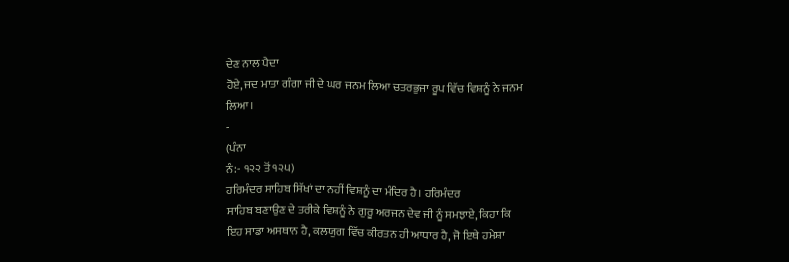ਦੇਣ ਨਾਲ ਪੈਦਾ
ਹੋਏ, ਜਦ ਮਾਤਾ ਗੰਗਾ ਜੀ ਦੇ ਘਰ ਜਨਮ ਲਿਆ ਚਤਰਭੁਜਾ ਰੂਪ ਵਿੱਚ ਵਿਸ਼ਨੂੰ ਨੇ ਜਨਮ
ਲਿਆ।
-
(ਪੰਨਾ
ਨੰ:- ੧੨੨ ਤੋਂ ੧੨੫)
ਹਰਿਮੰਦਰ ਸਾਹਿਬ ਸਿੱਖਾਂ ਦਾ ਨਹੀਂ ਵਿਸ਼ਨੂੰ ਦਾ ਮੰਦਿਰ ਹੈ। ਹਰਿਮੰਦਰ
ਸਾਹਿਬ ਬਣਾਉਣ ਦੇ ਤਰੀਕੇ ਵਿਸ਼ਨੂੰ ਨੇ ਗੁਰੂ ਅਰਜਨ ਦੇਵ ਜੀ ਨੂੰ ਸਮਝਾਏ, ਕਿਹਾ ਕਿ
ਇਹ ਸਾਡਾ ਅਸਥਾਨ ਹੈ, ਕਲਯੁਗ ਵਿੱਚ ਕੀਰਤਨ ਹੀ ਆਧਾਰ ਹੈ, ਜੋ ਇਥੇ ਹਮੇਸ਼ਾ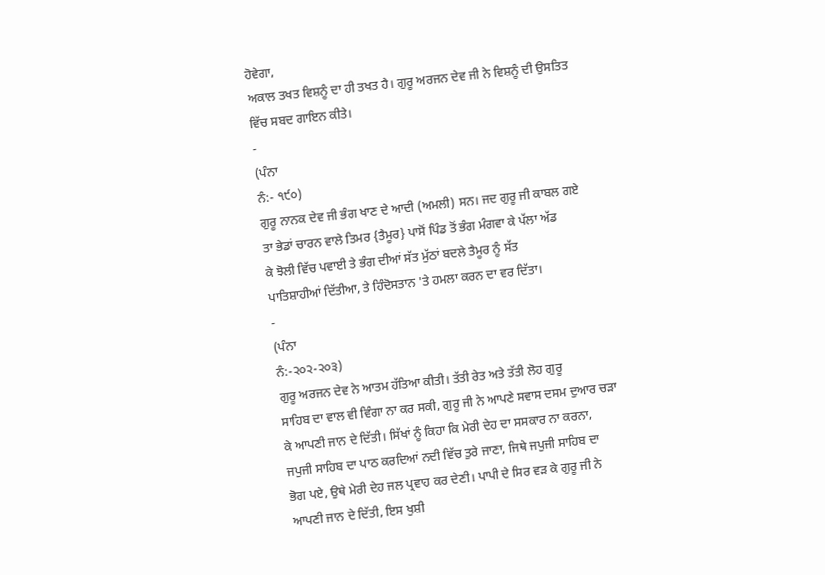ਹੋਵੇਗਾ,
ਅਕਾਲ ਤਖਤ ਵਿਸ਼ਨੂੰ ਦਾ ਹੀ ਤਖਤ ਹੈ। ਗੁਰੂ ਅਰਜਨ ਦੇਵ ਜੀ ਨੇ ਵਿਸ਼ਨੂੰ ਦੀ ਉਸਤਿਤ
ਵਿੱਚ ਸਬਦ ਗਾਇਨ ਕੀਤੇ।
-
(ਪੰਨਾ
ਨੰ:- ੧੯੦)
ਗੁਰੂ ਨਾਨਕ ਦੇਵ ਜੀ ਭੰਗ ਖਾਣ ਦੇ ਆਦੀ (ਅਮਲੀ) ਸਨ। ਜਦ ਗੁਰੂ ਜੀ ਕਾਬਲ ਗਏ
ਤਾ ਭੇਡਾਂ ਚਾਰਨ ਵਾਲੇ ਤਿਮਰ {ਤੈਮੂਰ} ਪਾਸੋਂ ਪਿੰਡ ਤੋਂ ਭੰਗ ਮੰਗਵਾ ਕੇ ਪੱਲਾ ਅੱਡ
ਕੇ ਝੋਲੀ ਵਿੱਚ ਪਵਾਈ ਤੇ ਭੰਗ ਦੀਆਂ ਸੱਤ ਮੁੱਠਾਂ ਬਦਲੇ ਤੈਮੂਰ ਨੂੰ ਸੱਤ
ਪਾਤਿਸ਼ਾਹੀਆਂ ਦਿੱਤੀਆ, ਤੇ ਹਿੰਦੋਸਤਾਨ 'ਤੇ ਹਮਲਾ ਕਰਨ ਦਾ ਵਰ ਦਿੱਤਾ।
-
(ਪੰਨਾ
ਨੰ:-੨੦੨-੨੦੩)
ਗੁਰੂ ਅਰਜਨ ਦੇਵ ਨੇ ਆਤਮ ਹੱਤਿਆ ਕੀਤੀ। ਤੱਤੀ ਰੇਤ ਅਤੇ ਤੱਤੀ ਲੋਹ ਗੁਰੂ
ਸਾਹਿਬ ਦਾ ਵਾਲ ਵੀ ਵਿੰਗਾ ਨਾ ਕਰ ਸਕੀ, ਗੁਰੂ ਜੀ ਨੇ ਆਪਣੇ ਸਵਾਸ ਦਸਮ ਦੁਆਰ ਚੜਾ
ਕੇ ਆਪਣੀ ਜਾਨ ਦੇ ਦਿੱਤੀ। ਸਿੱਖਾਂ ਨੂੰ ਕਿਹਾ ਕਿ ਮੇਰੀ ਦੇਹ ਦਾ ਸਸਕਾਰ ਨਾ ਕਰਨਾ,
ਜਪੁਜੀ ਸਾਹਿਬ ਦਾ ਪਾਠ ਕਰਦਿਆਂ ਨਦੀ ਵਿੱਚ ਤੁਰੇ ਜਾਣਾ, ਜਿਥੇ ਜਪੁਜੀ ਸਾਹਿਬ ਦਾ
ਭੋਗ ਪਏ, ਉਥੇ ਮੇਰੀ ਦੇਹ ਜਲ ਪ੍ਰਵਾਹ ਕਰ ਦੇਣੀ। ਪਾਪੀ ਦੇ ਸਿਰ ਵੜ ਕੇ ਗੁਰੂ ਜੀ ਨੇ
ਆਪਣੀ ਜਾਨ ਦੇ ਦਿੱਤੀ, ਇਸ ਖੁਸ਼ੀ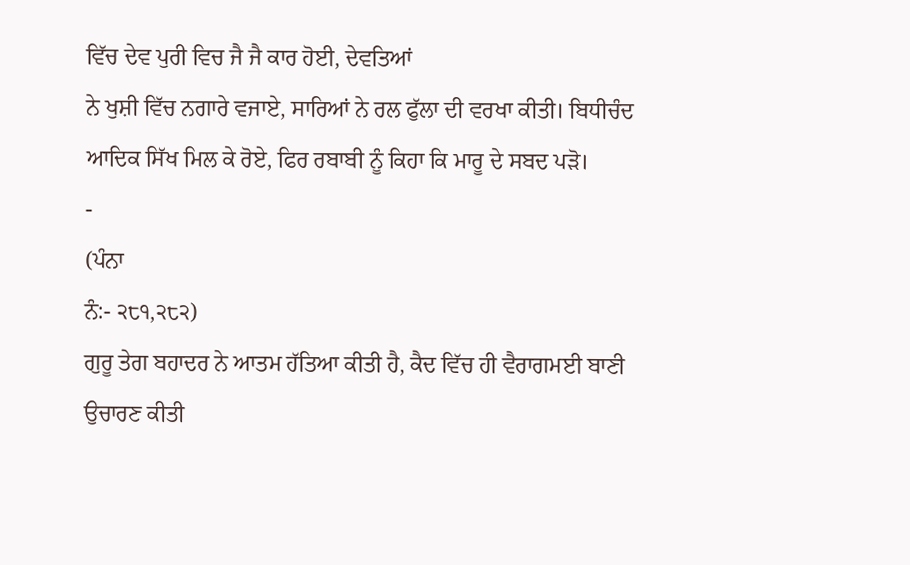ਵਿੱਚ ਦੇਵ ਪੁਰੀ ਵਿਚ ਜੈ ਜੈ ਕਾਰ ਹੋਈ, ਦੇਵਤਿਆਂ
ਨੇ ਖੁਸ਼ੀ ਵਿੱਚ ਨਗਾਰੇ ਵਜਾਏ, ਸਾਰਿਆਂ ਨੇ ਰਲ ਫੁੱਲਾ ਦੀ ਵਰਖਾ ਕੀਤੀ। ਬਿਧੀਚੰਦ
ਆਦਿਕ ਸਿੱਖ ਮਿਲ ਕੇ ਰੋਏ, ਫਿਰ ਰਬਾਬੀ ਨੂੰ ਕਿਹਾ ਕਿ ਮਾਰੂ ਦੇ ਸਬਦ ਪੜੋ।
-
(ਪੰਨਾ
ਨੰ:- ੨੮੧,੨੮੨)
ਗੁਰੂ ਤੇਗ ਬਹਾਦਰ ਨੇ ਆਤਮ ਹੱਤਿਆ ਕੀਤੀ ਹੈ, ਕੈਦ ਵਿੱਚ ਹੀ ਵੈਰਾਗਮਈ ਬਾਣੀ
ਉਚਾਰਣ ਕੀਤੀ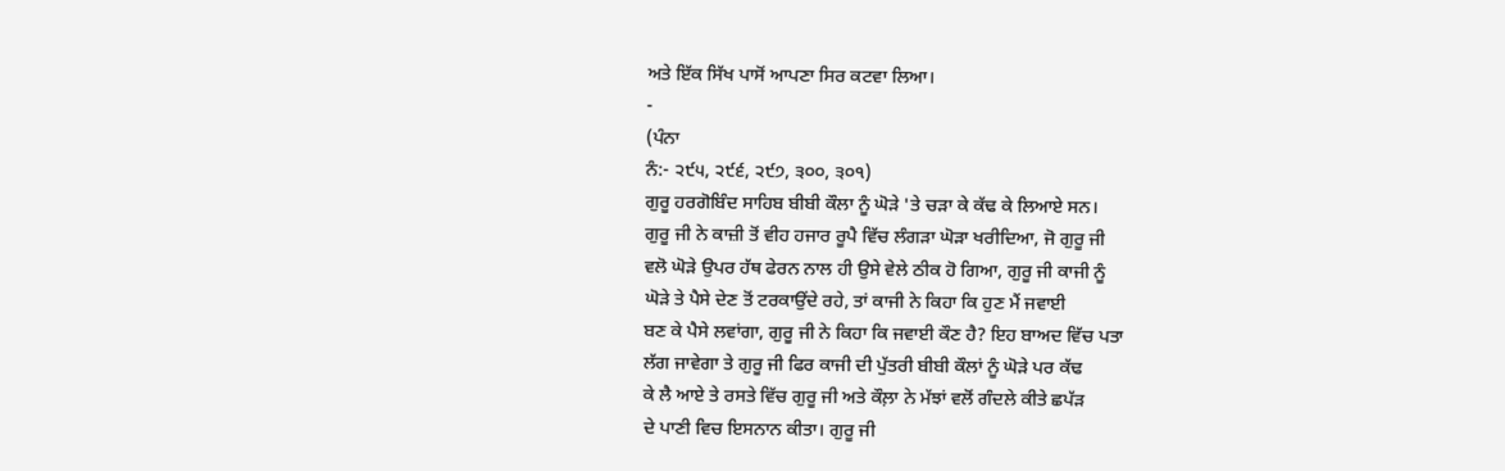ਅਤੇ ਇੱਕ ਸਿੱਖ ਪਾਸੋਂ ਆਪਣਾ ਸਿਰ ਕਟਵਾ ਲਿਆ।
-
(ਪੰਨਾ
ਨੰ:- ੨੯੫, ੨੯੬, ੨੯੭, ੩੦੦, ੩੦੧)
ਗੁਰੂ ਹਰਗੋਬਿੰਦ ਸਾਹਿਬ ਬੀਬੀ ਕੌਲਾ ਨੂੰ ਘੋੜੇ 'ਤੇ ਚੜਾ ਕੇ ਕੱਢ ਕੇ ਲਿਆਏ ਸਨ।
ਗੁਰੂ ਜੀ ਨੇ ਕਾਜ਼ੀ ਤੋਂ ਵੀਹ ਹਜਾਰ ਰੂਪੈ ਵਿੱਚ ਲੰਗੜਾ ਘੋੜਾ ਖਰੀਦਿਆ, ਜੋ ਗੁਰੂ ਜੀ
ਵਲੋ ਘੋੜੇ ਉਪਰ ਹੱਥ ਫੇਰਨ ਨਾਲ ਹੀ ਉਸੇ ਵੇਲੇ ਠੀਕ ਹੋ ਗਿਆ, ਗੁਰੂ ਜੀ ਕਾਜੀ ਨੂੰ
ਘੋੜੇ ਤੇ ਪੈਸੇ ਦੇਣ ਤੋਂ ਟਰਕਾਉਂਦੇ ਰਹੇ, ਤਾਂ ਕਾਜੀ ਨੇ ਕਿਹਾ ਕਿ ਹੁਣ ਮੈਂ ਜਵਾਈ
ਬਣ ਕੇ ਪੈਸੇ ਲਵਾਂਗਾ, ਗੁਰੂ ਜੀ ਨੇ ਕਿਹਾ ਕਿ ਜਵਾਈ ਕੌਣ ਹੈ? ਇਹ ਬਾਅਦ ਵਿੱਚ ਪਤਾ
ਲੱਗ ਜਾਵੇਗਾ ਤੇ ਗੁਰੂ ਜੀ ਫਿਰ ਕਾਜੀ ਦੀ ਪੁੱਤਰੀ ਬੀਬੀ ਕੌਲਾਂ ਨੂੰ ਘੋੜੇ ਪਰ ਕੱਢ
ਕੇ ਲੈ ਆਏ ਤੇ ਰਸਤੇ ਵਿੱਚ ਗੁਰੂ ਜੀ ਅਤੇ ਕੌਲ਼ਾ ਨੇ ਮੱਝਾਂ ਵਲੋਂ ਗੰਦਲੇ ਕੀਤੇ ਛਪੱੜ
ਦੇ ਪਾਣੀ ਵਿਚ ਇਸਨਾਨ ਕੀਤਾ। ਗੁਰੂ ਜੀ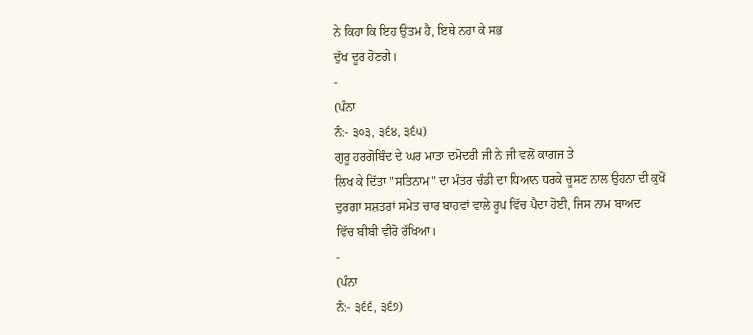ਨੇ ਕਿਹਾ ਕਿ ਇਹ ਉਤਮ ਹੈ, ਇਥੇ ਨਹਾ ਕੇ ਸਭ
ਦੁੱਖ ਦੂਰ ਹੋਣਗੇ।
-
(ਪੰਨਾ
ਨੰ:- ੩੦੩, ੩੬੪, ੩੬੫)
ਗੁਰੂ ਹਰਗੋਬਿੰਦ ਦੇ ਘਰ ਮਾਤਾ ਦਮੋਦਰੀ ਜੀ ਨੇ ਜੀ ਵਲੋਂ ਕਾਗਜ ਤੇ
ਲਿਖ ਕੇ ਦਿੱਤਾ "ਸਤਿਨਾਮ" ਦਾ ਮੰਤਰ ਚੰਡੀ ਦਾ ਧਿਆਨ ਧਰਕੇ ਚੂਸਣ ਨਾਲ ਉਹਨਾ ਦੀ ਕੁਖੋਂ
ਦੁਰਗਾ ਸਸ਼ਤਰਾਂ ਸਮੇਤ ਚਾਰ ਬਾਹਵਾਂ ਵਾਲੇ ਰੂਪ ਵਿੱਚ ਪੈਦਾ ਹੋਈ, ਜਿਸ ਨਾਮ ਬਾਅਦ
ਵਿੱਚ ਬੀਬੀ ਵੀਰੋ ਰੱਖਿਆ।
-
(ਪੰਨਾ
ਨੰ:- ੩੬੬, ੩੬੭)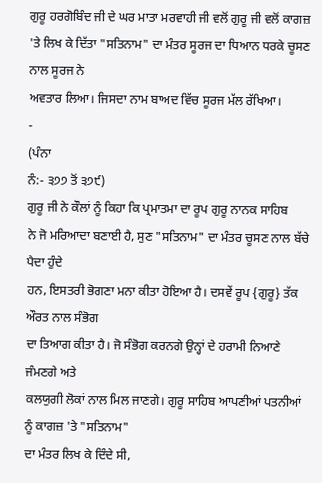ਗੁਰੂ ਹਰਗੋਬਿੰਦ ਜੀ ਦੇ ਘਰ ਮਾਤਾ ਮਰਵਾਹੀ ਜੀ ਵਲੋਂ ਗੁਰੂ ਜੀ ਵਲੋਂ ਕਾਗਜ਼
'ਤੇ ਲਿਖ ਕੇ ਦਿੱਤਾ "ਸਤਿਨਾਮ" ਦਾ ਮੰਤਰ ਸੂਰਜ ਦਾ ਧਿਆਨ ਧਰਕੇ ਚੂਸਣ ਨਾਲ ਸੂਰਜ ਨੇ
ਅਵਤਾਰ ਲਿਆ। ਜਿਸਦਾ ਨਾਮ ਬਾਅਦ ਵਿੱਚ ਸੂਰਜ ਮੱਲ ਰੱਖਿਆ।
-
(ਪੰਨਾ
ਨੰ:- ੩੭੭ ਤੋਂ ੩੭੯)
ਗੁਰੂ ਜੀ ਨੇ ਕੌਲਾਂ ਨੂੰ ਕਿਹਾ ਕਿ ਪ੍ਰਮਾਤਮਾ ਦਾ ਰੂਪ ਗੁਰੂ ਨਾਨਕ ਸਾਹਿਬ
ਨੇ ਜੋ ਮਰਿਆਦਾ ਬਣਾਈ ਹੈ, ਸੁਣ "ਸਤਿਨਾਮ" ਦਾ ਮੰਤਰ ਚੂਸਣ ਨਾਲ ਬੱਚੇ ਪੈਦਾ ਹੁੰਦੇ
ਹਨ, ਇਸਤਰੀ ਭੋਗਣਾ ਮਨਾ ਕੀਤਾ ਹੋਇਆ ਹੈ। ਦਸਵੇਂ ਰੂਪ {ਗੁਰੂ} ਤੱਕ ਔਰਤ ਨਾਲ ਸੰਭੋਗ
ਦਾ ਤਿਆਗ ਕੀਤਾ ਹੈ। ਜੋ ਸੰਭੋਗ ਕਰਨਗੇ ਉਨ੍ਹਾਂ ਦੇ ਹਰਾਮੀ ਨਿਆਣੇ ਜੰਮਣਗੇ ਅਤੇ
ਕਲਯੁਗੀ ਲੋਕਾਂ ਨਾਲ ਮਿਲ ਜਾਣਗੇ। ਗੁਰੂ ਸਾਹਿਬ ਆਪਣੀਆਂ ਪਤਨੀਆਂ ਨੂੰ ਕਾਗਜ਼ 'ਤੇ "ਸਤਿਨਾਮ"
ਦਾ ਮੰਤਰ ਲਿਖ ਕੇ ਦਿੰਦੇ ਸੀ,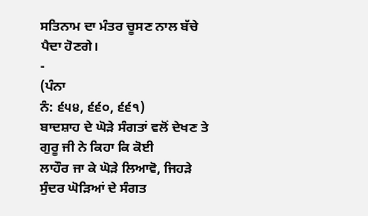ਸਤਿਨਾਮ ਦਾ ਮੰਤਰ ਚੂਸਣ ਨਾਲ ਬੱਚੇ ਪੈਦਾ ਹੋਣਗੇ।
-
(ਪੰਨਾ
ਨੰ: ੬੫੪, ੬੬੦, ੬੬੧)
ਬਾਦਸ਼ਾਹ ਦੇ ਘੋੜੇ ਸੰਗਤਾਂ ਵਲੋਂ ਦੇਖਣ ਤੇ ਗੁਰੂ ਜੀ ਨੇ ਕਿਹਾ ਕਿ ਕੋਈ
ਲਾਹੌਰ ਜਾ ਕੇ ਘੋੜੇ ਲਿਆਵੋ, ਜਿਹੜੇ ਸੁੰਦਰ ਘੋੜਿਆਂ ਦੇ ਸੰਗਤ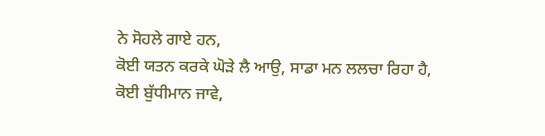ਨੇ ਸੋਹਲੇ ਗਾਏ ਹਨ,
ਕੋਈ ਯਤਨ ਕਰਕੇ ਘੋੜੇ ਲੈ ਆਉ, ਸਾਡਾ ਮਨ ਲਲਚਾ ਰਿਹਾ ਹੈ, ਕੋਈ ਬੁੱਧੀਮਾਨ ਜਾਵੇ,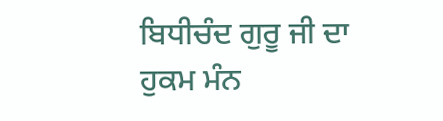ਬਿਧੀਚੰਦ ਗੁਰੂ ਜੀ ਦਾ ਹੁਕਮ ਮੰਨ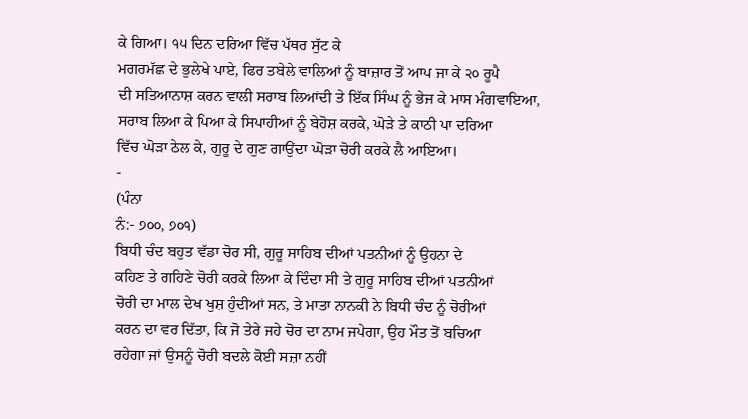ਕੇ ਗਿਆ। ੧੫ ਦਿਨ ਦਰਿਆ ਵਿੱਚ ਪੱਥਰ ਸੁੱਟ ਕੇ
ਮਗਰਮੱਛ ਦੇ ਭੁਲੇਖੇ ਪਾਏ, ਫਿਰ ਤਬੇਲੇ ਵਾਲਿਆਂ ਨੂੰ ਬਾਜ਼ਾਰ ਤੋਂ ਆਪ ਜਾ ਕੇ ੨੦ ਰੂਪੈ
ਦੀ ਸਤਿਆਨਾਸ਼ ਕਰਨ ਵਾਲੀ ਸਰਾਬ ਲਿਆਂਦੀ ਤੇ ਇੱਕ ਸਿੰਘ ਨੂੰ ਭੇਜ ਕੇ ਮਾਸ ਮੰਗਵਾਇਆ,
ਸਰਾਬ ਲਿਆ ਕੇ ਪਿਆ ਕੇ ਸਿਪਾਹੀਆਂ ਨੂੰ ਬੇਹੋਸ਼ ਕਰਕੇ, ਘੋੜੇ ਤੇ ਕਾਠੀ ਪਾ ਦਰਿਆ
ਵਿੱਚ ਘੋੜਾ ਠੇਲ ਕੇ, ਗੁਰੂ ਦੇ ਗੁਣ ਗਾਉਂਦਾ ਘੋੜਾ ਚੋਰੀ ਕਰਕੇ ਲੈ ਆਇਆ।
-
(ਪੰਨਾ
ਨੰ:- ੭੦੦, ੭੦੧)
ਬਿਧੀ ਚੰਦ ਬਹੁਤ ਵੱਡਾ ਚੋਰ ਸੀ, ਗੁਰੂ ਸਾਹਿਬ ਦੀਆਂ ਪਤਨੀਆਂ ਨੂੰ ਉਹਨਾ ਦੇ
ਕਹਿਣ ਤੇ ਗਹਿਣੇ ਚੋਰੀ ਕਰਕੇ ਲਿਆ ਕੇ ਦਿੰਦਾ ਸੀ ਤੇ ਗੁਰੂ ਸਾਹਿਬ ਦੀਆਂ ਪਤਨੀਆਂ
ਚੋਰੀ ਦਾ ਮਾਲ ਦੇਖ ਖੁਸ਼ ਹੁੰਦੀਆਂ ਸਨ, ਤੇ ਮਾਤਾ ਨਾਨਕੀ ਨੇ ਬਿਧੀ ਚੰਦ ਨੂੰ ਚੋਰੀਆਂ
ਕਰਨ ਦਾ ਵਰ ਦਿੱਤਾ, ਕਿ ਜੋ ਤੇਰੇ ਜਹੇ ਚੋਰ ਦਾ ਨਾਮ ਜਪੇਗਾ, ਉਹ ਮੌਤ ਤੋਂ ਬਚਿਆ
ਰਹੇਗਾ ਜਾਂ ਉਸਨੂੰ ਚੋਰੀ ਬਦਲੇ ਕੋਈ ਸਜ਼ਾ ਨਹੀਂ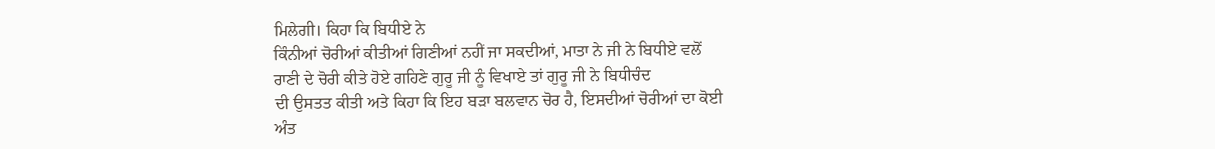ਮਿਲੇਗੀ। ਕਿਹਾ ਕਿ ਬਿਧੀਏ ਨੇ
ਕਿੰਨੀਆਂ ਚੋਰੀਆਂ ਕੀਤੀਆਂ ਗਿਣੀਆਂ ਨਹੀਂ ਜਾ ਸਕਦੀਆਂ, ਮਾਤਾ ਨੇ ਜੀ ਨੇ ਬਿਧੀਏ ਵਲੋਂ
ਰਾਣੀ ਦੇ ਚੋਰੀ ਕੀਤੇ ਹੋਏ ਗਹਿਣੇ ਗੁਰੂ ਜੀ ਨੂੰ ਵਿਖਾਏ ਤਾਂ ਗੁਰੂ ਜੀ ਨੇ ਬਿਧੀਚੰਦ
ਦੀ ਉਸਤਤ ਕੀਤੀ ਅਤੇ ਕਿਹਾ ਕਿ ਇਹ ਬੜਾ ਬਲਵਾਨ ਚੋਰ ਹੈ, ਇਸਦੀਆਂ ਚੋਰੀਆਂ ਦਾ ਕੋਈ
ਅੰਤ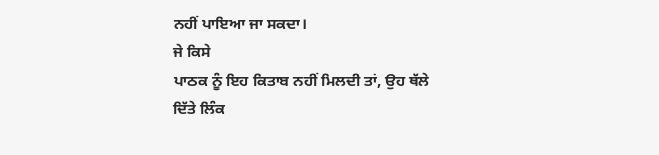ਨਹੀਂ ਪਾਇਆ ਜਾ ਸਕਦਾ।
ਜੇ ਕਿਸੇ
ਪਾਠਕ ਨੂੰ ਇਹ ਕਿਤਾਬ ਨਹੀਂ ਮਿਲਦੀ ਤਾਂ, ਉਹ ਥੱਲੇ ਦਿੱਤੇ ਲਿੰਕ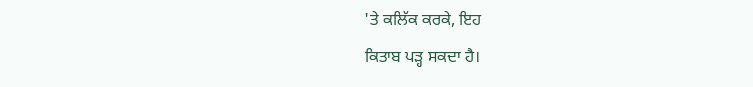'ਤੇ ਕਲਿੱਕ ਕਰਕੇ, ਇਹ
ਕਿਤਾਬ ਪੜ੍ਹ ਸਕਦਾ ਹੈ।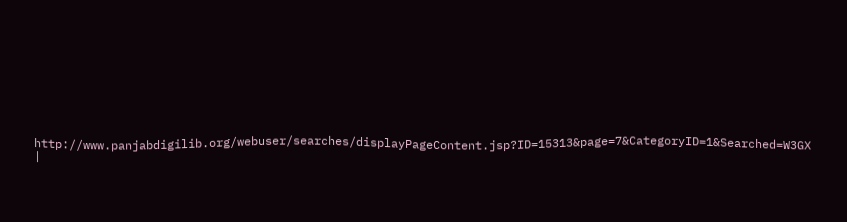http://www.panjabdigilib.org/webuser/searches/displayPageContent.jsp?ID=15313&page=7&CategoryID=1&Searched=W3GX
|